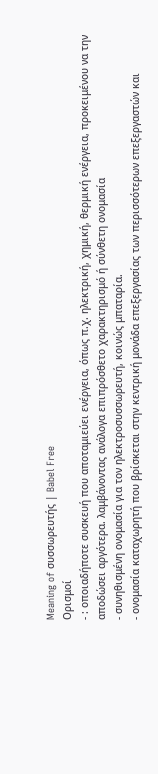Meaning of συσσωρευτής | Babel Free
Ορισμοί
- : οποιαδήποτε συσκευή που αποταμιεύει ενέργεια, όπως π.χ. ηλεκτρική, χημική, θερμική ενέργεια, προκειμένου να την αποδώσει αργότερα. λαμβάνοντας ανάλογα επιπρόσθετο χαρακτηρισμό ή σύνθετη ονομασία
- συνηθισμένη ονομασία για τον ηλεκτροσυσσωρευτή, κοινώς μπαταρία.
- ονομασία καταχωρητή που βρίσκεται στην κεντρική μονάδα επεξεργασίας των περισσότερων επεξεργαστών και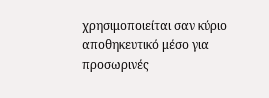χρησιμοποιείται σαν κύριο αποθηκευτικό μέσο για προσωρινές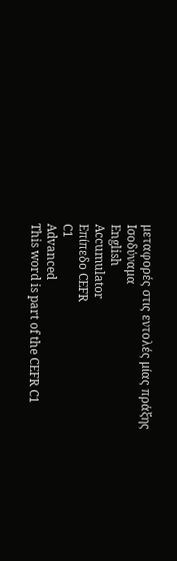μεταφορές στις εντολές μίας πράξης
Ισοδύναμα
English
Accumulator
Επίπεδο CEFR
C1
Advanced
This word is part of the CEFR C1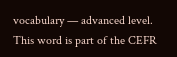vocabulary — advanced level.
This word is part of the CEFR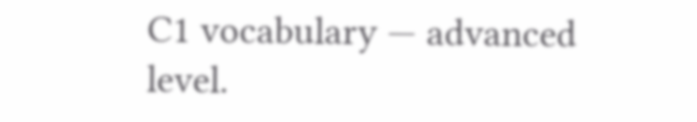C1 vocabulary — advanced level.